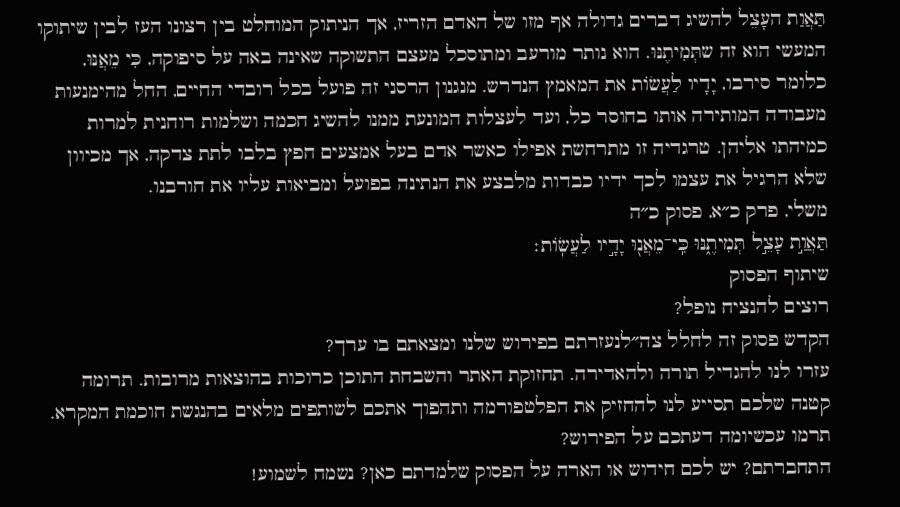תַּאֲוַת העָצֵל להשיג דברים גדולה אף מזו של האדם הזריז, אך הניתוק המוחלט בין רצונו העז לבין שיתוקו המעשי הוא זה שתְּמִיתֶנּוּ. הוא נותר מורעב ומתוסכל מעצם התשוקה שאינה באה על סיפוקה, כִּי מֵאֲנּוּ, כלומר סירבו, יָדָיו לַעֲשׂוֹת את המאמץ הנדרש. מנגנון הרסני זה פועל בכל רובדי החיים, החל מהימנעות מעבודה המותירה אותו בחוסר כל, ועד לעצלות המונעת ממנו להשיג חכמה ושלמות רוחנית למרות כמיהתו אליהן. טרגדיה זו מתרחשת אפילו כאשר אדם בעל אמצעים חפץ בלבו לתת צדקה, אך מכיוון שלא הרגיל את עצמו לכך ידיו כבדות מלבצע את הנתינה בפועל ומביאות עליו את חורבנו.
משלי, פרק כ״א, פסוק כ״ה
תַּאֲוַ֣ת עָצֵ֣ל תְּמִיתֶ֑נּוּ כִּֽי־מֵאֲנ֖וּ יָדָ֣יו לַעֲשֽׂוֹת׃
שיתוף הפסוק
רוצים להנציח נופל?
הקדש פסוק זה לחלל צה״לנעזרתם בפירוש שלנו ומצאתם בו ערך?
עזרו לנו להגדיל תורה ולהאדירה. תחזוקת האתר והשבחת התוכן כרוכות בהוצאות מרובות. תרומה קטנה שלכם תסייע לנו להחזיק את הפלטפורמה ותהפוך אתכם לשותפים מלאים בהנגשת חוכמת המקרא.
תרמו עכשיומה דעתכם על הפירוש?
התחברתם? יש לכם חידוש או הארה על הפסוק שלמדתם כאן? נשמח לשמוע!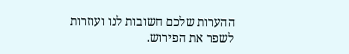ההערות שלכם חשובות לנו ועוזרות לשפר את הפירוש.